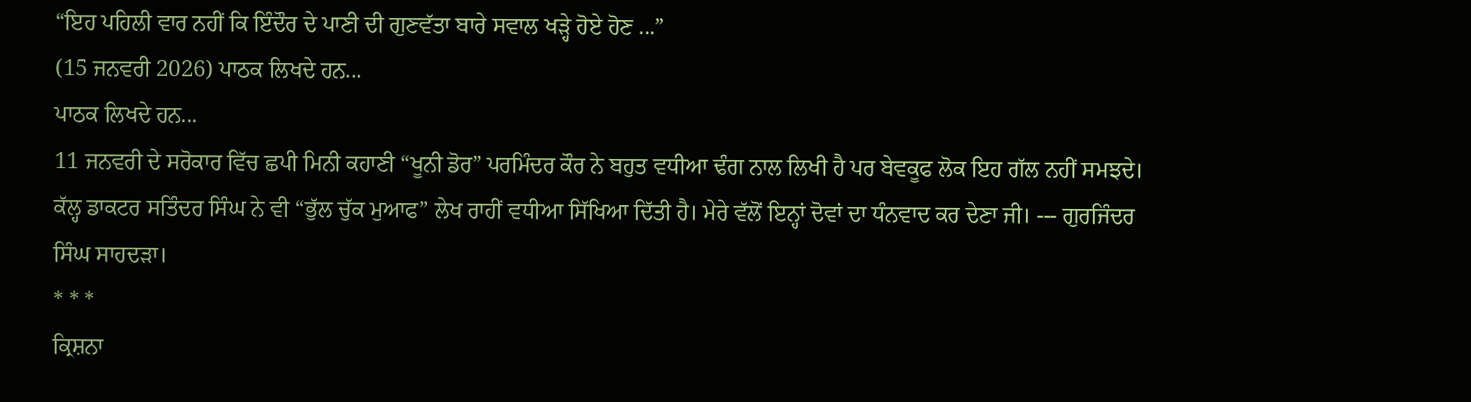“ਇਹ ਪਹਿਲੀ ਵਾਰ ਨਹੀਂ ਕਿ ਇੰਦੌਰ ਦੇ ਪਾਣੀ ਦੀ ਗੁਣਵੱਤਾ ਬਾਰੇ ਸਵਾਲ ਖੜ੍ਹੇ ਹੋਏ ਹੋਣ ...”
(15 ਜਨਵਰੀ 2026) ਪਾਠਕ ਲਿਖਦੇ ਹਨ...
ਪਾਠਕ ਲਿਖਦੇ ਹਨ...
11 ਜਨਵਰੀ ਦੇ ਸਰੋਕਾਰ ਵਿੱਚ ਛਪੀ ਮਿਨੀ ਕਹਾਣੀ “ਖੂਨੀ ਡੋਰ” ਪਰਮਿੰਦਰ ਕੌਰ ਨੇ ਬਹੁਤ ਵਧੀਆ ਢੰਗ ਨਾਲ ਲਿਖੀ ਹੈ ਪਰ ਬੇਵਕੂਫ ਲੋਕ ਇਹ ਗੱਲ ਨਹੀਂ ਸਮਝਦੇ।
ਕੱਲ੍ਹ ਡਾਕਟਰ ਸਤਿੰਦਰ ਸਿੰਘ ਨੇ ਵੀ “ਭੁੱਲ ਚੁੱਕ ਮੁਆਫ” ਲੇਖ ਰਾਹੀਂ ਵਧੀਆ ਸਿੱਖਿਆ ਦਿੱਤੀ ਹੈ। ਮੇਰੇ ਵੱਲੋਂ ਇਨ੍ਹਾਂ ਦੋਵਾਂ ਦਾ ਧੰਨਵਾਦ ਕਰ ਦੇਣਾ ਜੀ। --- ਗੁਰਜਿੰਦਰ ਸਿੰਘ ਸਾਹਦੜਾ।
* * *
ਕ੍ਰਿਸ਼ਨਾ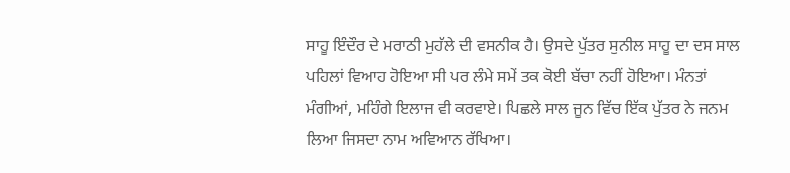ਸਾਹੂ ਇੰਦੌਰ ਦੇ ਮਰਾਠੀ ਮੁਹੱਲੇ ਦੀ ਵਸਨੀਕ ਹੈ। ਉਸਦੇ ਪੁੱਤਰ ਸੁਨੀਲ ਸਾਹੂ ਦਾ ਦਸ ਸਾਲ ਪਹਿਲਾਂ ਵਿਆਹ ਹੋਇਆ ਸੀ ਪਰ ਲੰਮੇ ਸਮੇਂ ਤਕ ਕੋਈ ਬੱਚਾ ਨਹੀਂ ਹੋਇਆ। ਮੰਨਤਾਂ ਮੰਗੀਆਂ, ਮਹਿੰਗੇ ਇਲਾਜ ਵੀ ਕਰਵਾਏ। ਪਿਛਲੇ ਸਾਲ ਜੂਨ ਵਿੱਚ ਇੱਕ ਪੁੱਤਰ ਨੇ ਜਨਮ ਲਿਆ ਜਿਸਦਾ ਨਾਮ ਅਵਿਆਨ ਰੱਖਿਆ।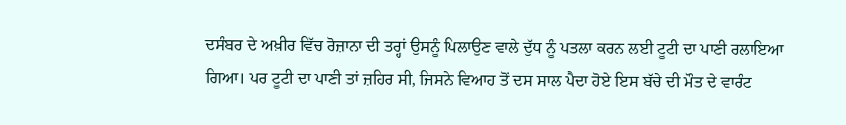ਦਸੰਬਰ ਦੇ ਅਖ਼ੀਰ ਵਿੱਚ ਰੋਜ਼ਾਨਾ ਦੀ ਤਰ੍ਹਾਂ ਉਸਨੂੰ ਪਿਲਾਉਣ ਵਾਲੇ ਦੁੱਧ ਨੂੰ ਪਤਲਾ ਕਰਨ ਲਈ ਟੂਟੀ ਦਾ ਪਾਣੀ ਰਲਾਇਆ ਗਿਆ। ਪਰ ਟੂਟੀ ਦਾ ਪਾਣੀ ਤਾਂ ਜ਼ਹਿਰ ਸੀ, ਜਿਸਨੇ ਵਿਆਹ ਤੋਂ ਦਸ ਸਾਲ ਪੈਦਾ ਹੋਏ ਇਸ ਬੱਚੇ ਦੀ ਮੌਤ ਦੇ ਵਾਰੰਟ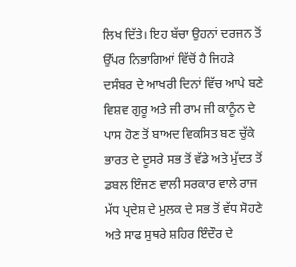ਲਿਖ ਦਿੱਤੇ। ਇਹ ਬੱਚਾ ਉਹਨਾਂ ਦਰਜਨ ਤੋਂ ਉੱਪਰ ਨਿਭਾਗਿਆਂ ਵਿੱਚੋਂ ਹੈ ਜਿਹੜੇ ਦਸੰਬਰ ਦੇ ਆਖਰੀ ਦਿਨਾਂ ਵਿੱਚ ਆਪੇ ਬਣੇ ਵਿਸ਼ਵ ਗੁਰੂ ਅਤੇ ਜੀ ਰਾਮ ਜੀ ਕਾਨੂੰਨ ਦੇ ਪਾਸ ਹੋਣ ਤੋਂ ਬਾਅਦ ਵਿਕਸਿਤ ਬਣ ਚੁੱਕੇ ਭਾਰਤ ਦੇ ਦੂਸਰੇ ਸਭ ਤੋਂ ਵੱਡੇ ਅਤੇ ਮੁੱਦਤ ਤੋਂ ਡਬਲ ਇੰਜਣ ਵਾਲੀ ਸਰਕਾਰ ਵਾਲੇ ਰਾਜ ਮੱਧ ਪ੍ਰਦੇਸ਼ ਦੇ ਮੁਲਕ ਦੇ ਸਭ ਤੋਂ ਵੱਧ ਸੋਹਣੇ ਅਤੇ ਸਾਫ ਸੁਥਰੇ ਸ਼ਹਿਰ ਇੰਦੌਰ ਦੇ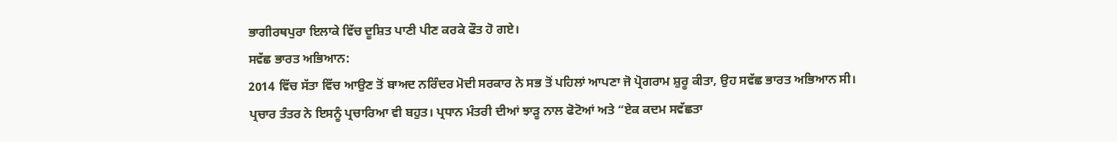ਭਾਗੀਰਥਪੁਰਾ ਇਲਾਕੇ ਵਿੱਚ ਦੂਸ਼ਿਤ ਪਾਣੀ ਪੀਣ ਕਰਕੇ ਫੌਤ ਹੋ ਗਏ।
ਸਵੱਛ ਭਾਰਤ ਅਭਿਆਨ:
2014 ਵਿੱਚ ਸੱਤਾ ਵਿੱਚ ਆਉਣ ਤੋਂ ਬਾਅਦ ਨਰਿੰਦਰ ਮੋਦੀ ਸਰਕਾਰ ਨੇ ਸਭ ਤੋਂ ਪਹਿਲਾਂ ਆਪਣਾ ਜੋ ਪ੍ਰੋਗਰਾਮ ਸ਼ੁਰੂ ਕੀਤਾ, ਉਹ ਸਵੱਛ ਭਾਰਤ ਅਭਿਆਨ ਸੀ। ਪ੍ਰਚਾਰ ਤੰਤਰ ਨੇ ਇਸਨੂੰ ਪ੍ਰਚਾਰਿਆ ਵੀ ਬਹੁਤ। ਪ੍ਰਧਾਨ ਮੰਤਰੀ ਦੀਆਂ ਝਾੜੂ ਨਾਲ ਫੋਟੋਆਂ ਅਤੇ “ਏਕ ਕਦਮ ਸਵੱਛਤਾ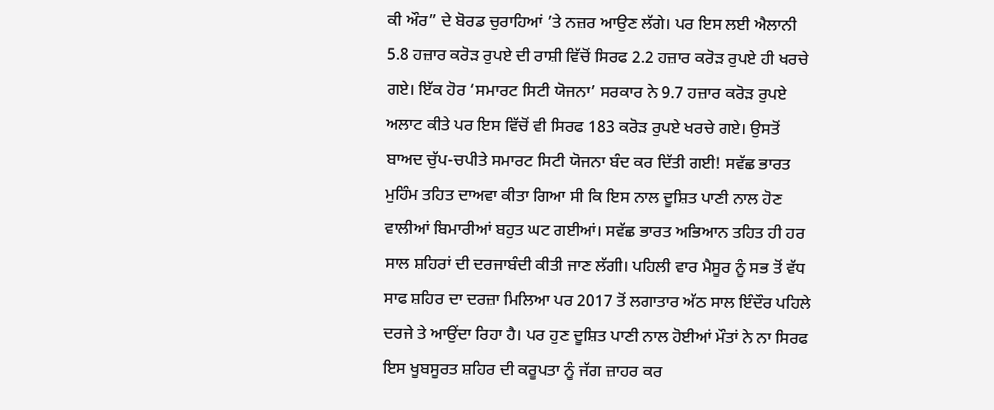ਕੀ ਔਰ” ਦੇ ਬੋਰਡ ਚੁਰਾਹਿਆਂ ’ਤੇ ਨਜ਼ਰ ਆਉਣ ਲੱਗੇ। ਪਰ ਇਸ ਲਈ ਐਲਾਨੀ 5.8 ਹਜ਼ਾਰ ਕਰੋੜ ਰੁਪਏ ਦੀ ਰਾਸ਼ੀ ਵਿੱਚੋਂ ਸਿਰਫ 2.2 ਹਜ਼ਾਰ ਕਰੋੜ ਰੁਪਏ ਹੀ ਖਰਚੇ ਗਏ। ਇੱਕ ਹੋਰ ‘ਸਮਾਰਟ ਸਿਟੀ ਯੋਜਨਾ’ ਸਰਕਾਰ ਨੇ 9.7 ਹਜ਼ਾਰ ਕਰੋੜ ਰੁਪਏ ਅਲਾਟ ਕੀਤੇ ਪਰ ਇਸ ਵਿੱਚੋਂ ਵੀ ਸਿਰਫ 183 ਕਰੋੜ ਰੁਪਏ ਖਰਚੇ ਗਏ। ਉਸਤੋਂ ਬਾਅਦ ਚੁੱਪ-ਚਪੀਤੇ ਸਮਾਰਟ ਸਿਟੀ ਯੋਜਨਾ ਬੰਦ ਕਰ ਦਿੱਤੀ ਗਈ! ਸਵੱਛ ਭਾਰਤ ਮੁਹਿੰਮ ਤਹਿਤ ਦਾਅਵਾ ਕੀਤਾ ਗਿਆ ਸੀ ਕਿ ਇਸ ਨਾਲ ਦੂਸ਼ਿਤ ਪਾਣੀ ਨਾਲ ਹੋਣ ਵਾਲੀਆਂ ਬਿਮਾਰੀਆਂ ਬਹੁਤ ਘਟ ਗਈਆਂ। ਸਵੱਛ ਭਾਰਤ ਅਭਿਆਨ ਤਹਿਤ ਹੀ ਹਰ ਸਾਲ ਸ਼ਹਿਰਾਂ ਦੀ ਦਰਜਾਬੰਦੀ ਕੀਤੀ ਜਾਣ ਲੱਗੀ। ਪਹਿਲੀ ਵਾਰ ਮੈਸੂਰ ਨੂੰ ਸਭ ਤੋਂ ਵੱਧ ਸਾਫ ਸ਼ਹਿਰ ਦਾ ਦਰਜ਼ਾ ਮਿਲਿਆ ਪਰ 2017 ਤੋਂ ਲਗਾਤਾਰ ਅੱਠ ਸਾਲ ਇੰਦੌਰ ਪਹਿਲੇ ਦਰਜੇ ਤੇ ਆਉਂਦਾ ਰਿਹਾ ਹੈ। ਪਰ ਹੁਣ ਦੂਸ਼ਿਤ ਪਾਣੀ ਨਾਲ ਹੋਈਆਂ ਮੌਤਾਂ ਨੇ ਨਾ ਸਿਰਫ ਇਸ ਖੂਬਸੂਰਤ ਸ਼ਹਿਰ ਦੀ ਕਰੂਪਤਾ ਨੂੰ ਜੱਗ ਜ਼ਾਹਰ ਕਰ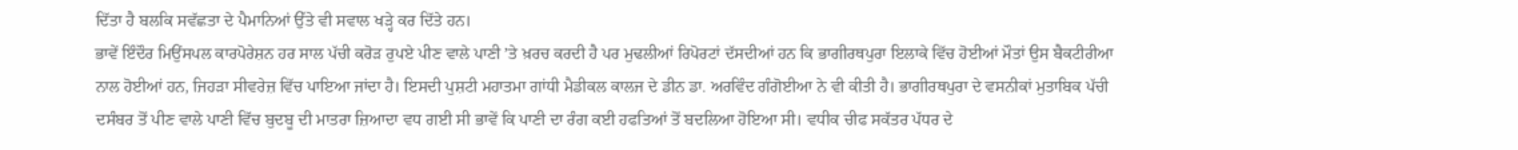ਦਿੱਤਾ ਹੈ ਬਲਕਿ ਸਵੱਛਤਾ ਦੇ ਪੈਮਾਨਿਆਂ ਉੱਤੇ ਵੀ ਸਵਾਲ ਖੜ੍ਹੇ ਕਰ ਦਿੱਤੇ ਹਨ।
ਭਾਵੇਂ ਇੰਦੌਰ ਮਿਉਂਸਪਲ ਕਾਰਪੋਰੇਸ਼ਨ ਹਰ ਸਾਲ ਪੱਚੀ ਕਰੋੜ ਰੁਪਏ ਪੀਣ ਵਾਲੇ ਪਾਣੀ ’ਤੇ ਖ਼ਰਚ ਕਰਦੀ ਹੈ ਪਰ ਮੁਢਲੀਆਂ ਰਿਪੋਰਟਾਂ ਦੱਸਦੀਆਂ ਹਨ ਕਿ ਭਾਗੀਰਥਪੁਰਾ ਇਲਾਕੇ ਵਿੱਚ ਹੋਈਆਂ ਮੌਤਾਂ ਉਸ ਬੈਕਟੀਰੀਆ ਨਾਲ ਹੋਈਆਂ ਹਨ, ਜਿਹੜਾ ਸੀਵਰੇਜ਼ ਵਿੱਚ ਪਾਇਆ ਜਾਂਦਾ ਹੈ। ਇਸਦੀ ਪੁਸ਼ਟੀ ਮਹਾਤਮਾ ਗਾਂਧੀ ਮੈਡੀਕਲ ਕਾਲਜ ਦੇ ਡੀਨ ਡਾ. ਅਰਵਿੰਦ ਗੰਗੋਈਆ ਨੇ ਵੀ ਕੀਤੀ ਹੈ। ਭਾਗੀਰਥਪੁਰਾ ਦੇ ਵਸਨੀਕਾਂ ਮੁਤਾਬਿਕ ਪੱਚੀ ਦਸੰਬਰ ਤੋਂ ਪੀਣ ਵਾਲੇ ਪਾਣੀ ਵਿੱਚ ਬੁਦਬੂ ਦੀ ਮਾਤਰਾ ਜ਼ਿਆਦਾ ਵਧ ਗਈ ਸੀ ਭਾਵੇਂ ਕਿ ਪਾਣੀ ਦਾ ਰੰਗ ਕਈ ਹਫਤਿਆਂ ਤੋਂ ਬਦਲਿਆ ਹੋਇਆ ਸੀ। ਵਧੀਕ ਚੀਫ ਸਕੱਤਰ ਪੱਧਰ ਦੇ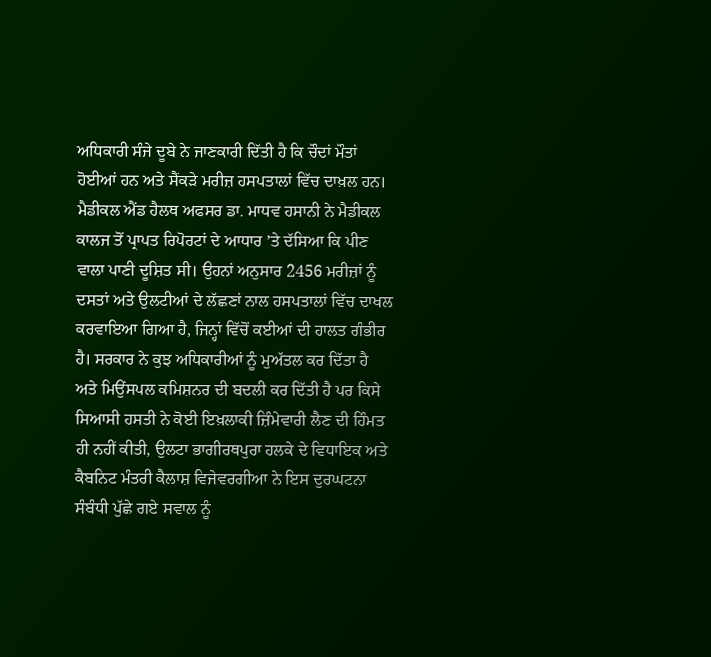ਅਧਿਕਾਰੀ ਸੰਜੇ ਦੂਬੇ ਨੇ ਜਾਣਕਾਰੀ ਦਿੱਤੀ ਹੈ ਕਿ ਚੌਦਾਂ ਮੌਤਾਂ ਹੋਈਆਂ ਹਨ ਅਤੇ ਸੈਂਕੜੇ ਮਰੀਜ਼ ਹਸਪਤਾਲਾਂ ਵਿੱਚ ਦਾਖ਼ਲ ਹਨ।
ਮੈਡੀਕਲ ਐਂਡ ਹੈਲਥ ਅਫਸਰ ਡਾ. ਮਾਧਵ ਹਸਾਨੀ ਨੇ ਮੈਡੀਕਲ ਕਾਲਜ ਤੋਂ ਪ੍ਰਾਪਤ ਰਿਪੋਰਟਾਂ ਦੇ ਆਧਾਰ ’ਤੇ ਦੱਸਿਆ ਕਿ ਪੀਣ ਵਾਲਾ ਪਾਣੀ ਦੂਸ਼ਿਤ ਸੀ। ਉਹਨਾਂ ਅਨੁਸਾਰ 2456 ਮਰੀਜ਼ਾਂ ਨੂੰ ਦਸਤਾਂ ਅਤੇ ਉਲਟੀਆਂ ਦੇ ਲੱਛਣਾਂ ਨਾਲ ਹਸਪਤਾਲਾਂ ਵਿੱਚ ਦਾਖਲ ਕਰਵਾਇਆ ਗਿਆ ਹੈ, ਜਿਨ੍ਹਾਂ ਵਿੱਚੋਂ ਕਈਆਂ ਦੀ ਹਾਲਤ ਗੰਭੀਰ ਹੈ। ਸਰਕਾਰ ਨੇ ਕੁਝ ਅਧਿਕਾਰੀਆਂ ਨੂੰ ਮੁਅੱਤਲ ਕਰ ਦਿੱਤਾ ਹੈ ਅਤੇ ਮਿਉਂਸਪਲ ਕਮਿਸ਼ਨਰ ਦੀ ਬਦਲੀ ਕਰ ਦਿੱਤੀ ਹੈ ਪਰ ਕਿਸੇ ਸਿਆਸੀ ਹਸਤੀ ਨੇ ਕੋਈ ਇਖ਼ਲਾਕੀ ਜ਼ਿੰਮੇਵਾਰੀ ਲੈਣ ਦੀ ਹਿੰਮਤ ਹੀ ਨਹੀਂ ਕੀਤੀ, ਉਲਟਾ ਭਾਗੀਰਥਪੁਰਾ ਹਲਕੇ ਦੇ ਵਿਧਾਇਕ ਅਤੇ ਕੈਬਨਿਟ ਮੰਤਰੀ ਕੈਲਾਸ਼ ਵਿਜੇਵਰਗੀਆ ਨੇ ਇਸ ਦੁਰਘਟਨਾ ਸੰਬੰਧੀ ਪੁੱਛੇ ਗਏ ਸਵਾਲ ਨੂੰ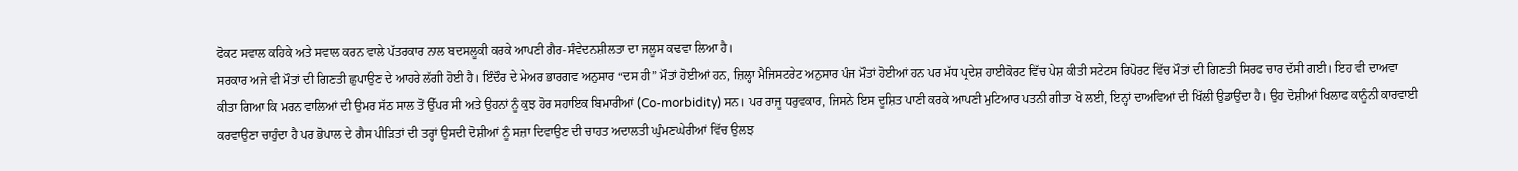ਫੋਕਟ ਸਵਾਲ ਕਹਿਕੇ ਅਤੇ ਸਵਾਲ ਕਰਨ ਵਾਲੇ ਪੱਤਰਕਾਰ ਨਾਲ ਬਦਸਲੂਕੀ ਕਰਕੇ ਆਪਣੀ ਗੈਰ-ਸੰਵੇਦਨਸ਼ੀਲਤਾ ਦਾ ਜਲੂਸ ਕਢਵਾ ਲਿਆ ਹੈ।
ਸਰਕਾਰ ਅਜੇ ਵੀ ਮੌਤਾਂ ਦੀ ਗਿਣਤੀ ਛੁਪਾਉਣ ਦੇ ਆਹਰੇ ਲੱਗੀ ਹੋਈ ਹੈ। ਇੰਦੌਰ ਦੇ ਮੇਅਰ ਭਾਰਗਵ ਅਨੁਸਾਰ “ਦਸ ਹੀ” ਮੌਤਾਂ ਹੋਈਆਂ ਹਨ, ਜ਼ਿਲ੍ਹਾ ਮੈਜਿਸਟਰੇਟ ਅਨੁਸਾਰ ਪੰਜ ਮੌਤਾਂ ਹੋਈਆਂ ਹਨ ਪਰ ਮੱਧ ਪ੍ਰਦੇਸ਼ ਹਾਈਕੋਰਟ ਵਿੱਚ ਪੇਸ਼ ਕੀਤੀ ਸਟੇਟਸ ਰਿਪੋਰਟ ਵਿੱਚ ਮੌਤਾਂ ਦੀ ਗਿਣਤੀ ਸਿਰਫ ਚਾਰ ਦੱਸੀ ਗਈ। ਇਹ ਵੀ ਦਾਅਵਾ ਕੀਤਾ ਗਿਆ ਕਿ ਮਰਨ ਵਾਲਿਆਂ ਦੀ ਉਮਰ ਸੱਠ ਸਾਲ ਤੋਂ ਉੱਪਰ ਸੀ ਅਤੇ ਉਹਨਾਂ ਨੂੰ ਕੁਝ ਹੋਰ ਸਹਾਇਕ ਬਿਮਾਰੀਆਂ (Co-morbidity) ਸਨ। ਪਰ ਰਾਜੂ ਧਰੁਵਕਾਰ, ਜਿਸਨੇ ਇਸ ਦੂਸ਼ਿਤ ਪਾਣੀ ਕਰਕੇ ਆਪਣੀ ਮੁਟਿਆਰ ਪਤਨੀ ਗੀਤਾ ਖੋ ਲਈ, ਇਨ੍ਹਾਂ ਦਾਅਵਿਆਂ ਦੀ ਖਿੱਲੀ ਉਡਾਉਂਦਾ ਹੈ। ਉਹ ਦੋਸ਼ੀਆਂ ਖਿਲਾਫ ਕਾਨੂੰਨੀ ਕਾਰਵਾਈ ਕਰਵਾਉਣਾ ਚਾਹੁੰਦਾ ਹੈ ਪਰ ਭੋਪਾਲ ਦੇ ਗੈਸ ਪੀੜਿਤਾਂ ਦੀ ਤਰ੍ਹਾਂ ਉਸਦੀ ਦੋਸ਼ੀਆਂ ਨੂੰ ਸਜ਼ਾ ਦਿਵਾਉਣ ਦੀ ਚਾਹਤ ਅਦਾਲਤੀ ਘੁੰਮਣਘੇਰੀਆਂ ਵਿੱਚ ਉਲਝ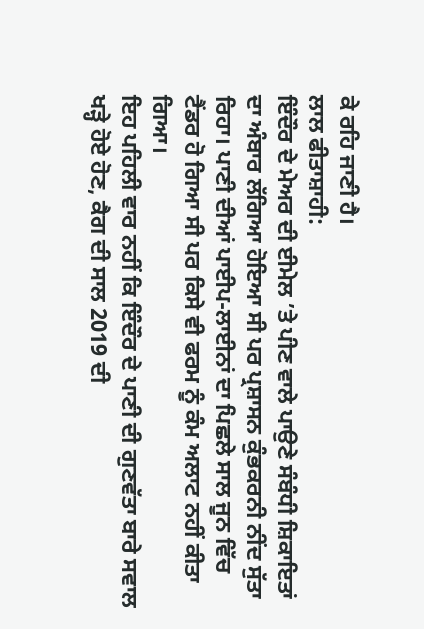ਕੇ ਰਹਿ ਜਾਣੀ ਹੈ।
ਲਾਲ ਫੀਤਾਸ਼ਾਹੀ:
ਇੰਦੌਰ ਦੇ ਮੇਅਰ ਦੀ ਈਮੇਲ ’ਤੇ ਪੀਣ ਵਾਲੇ ਪਾਉਣੇ ਸੰਬੰਧੀ ਸ਼ਿਕਾਇਤਾਂ ਦਾ ਅੰਬਾਰ ਲੱਗਿਆ ਹੋਇਆ ਸੀ ਪਰ ਪ੍ਰਸ਼ਾਸਨ ਕੁੰਭਕਰਨੀ ਨੀਂਦ ਸੁੱਤਾ ਰਿਹਾ। ਪਾਣੀ ਦੀਆਂ ਪਾਈਪ-ਲਾਈਨਾਂ ਦਾ ਪਿਛਲੇ ਸਾਲ ਜੂਨ ਵਿੱਚ ਟੈਂਡਰ ਹੋ ਗਿਆ ਸੀ ਪਰ ਕਿਸੇ ਵੀ ਫਰਮ ਨੂੰ ਕੰਮ ਅਲਾਟ ਨਹੀਂ ਕੀਤਾ ਗਿਆ।
ਇਹ ਪਹਿਲੀ ਵਾਰ ਨਹੀਂ ਕਿ ਇੰਦੌਰ ਦੇ ਪਾਣੀ ਦੀ ਗੁਣਵੱਤਾ ਬਾਰੇ ਸਵਾਲ ਖੜ੍ਹੇ ਹੋਏ ਹੋਣ, ਕੈਗ ਦੀ ਸਾਲ 2019 ਦੀ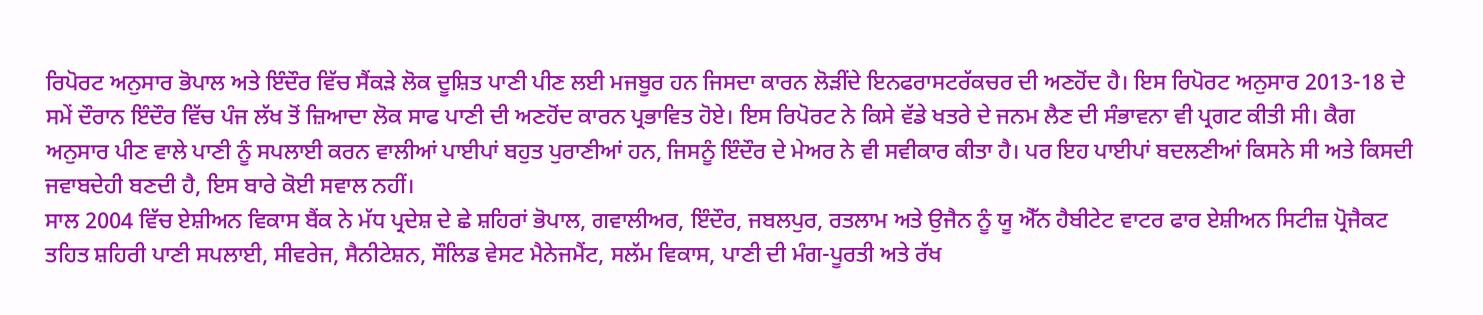ਰਿਪੋਰਟ ਅਨੁਸਾਰ ਭੋਪਾਲ ਅਤੇ ਇੰਦੌਰ ਵਿੱਚ ਸੈਂਕੜੇ ਲੋਕ ਦੂਸ਼ਿਤ ਪਾਣੀ ਪੀਣ ਲਈ ਮਜਬੂਰ ਹਨ ਜਿਸਦਾ ਕਾਰਨ ਲੋੜੀਂਦੇ ਇਨਫਰਾਸਟਰੱਕਚਰ ਦੀ ਅਣਹੋਂਦ ਹੈ। ਇਸ ਰਿਪੋਰਟ ਅਨੁਸਾਰ 2013-18 ਦੇ ਸਮੇਂ ਦੌਰਾਨ ਇੰਦੌਰ ਵਿੱਚ ਪੰਜ ਲੱਖ ਤੋਂ ਜ਼ਿਆਦਾ ਲੋਕ ਸਾਫ ਪਾਣੀ ਦੀ ਅਣਹੋਂਦ ਕਾਰਨ ਪ੍ਰਭਾਵਿਤ ਹੋਏ। ਇਸ ਰਿਪੋਰਟ ਨੇ ਕਿਸੇ ਵੱਡੇ ਖਤਰੇ ਦੇ ਜਨਮ ਲੈਣ ਦੀ ਸੰਭਾਵਨਾ ਵੀ ਪ੍ਰਗਟ ਕੀਤੀ ਸੀ। ਕੈਗ ਅਨੁਸਾਰ ਪੀਣ ਵਾਲੇ ਪਾਣੀ ਨੂੰ ਸਪਲਾਈ ਕਰਨ ਵਾਲੀਆਂ ਪਾਈਪਾਂ ਬਹੁਤ ਪੁਰਾਣੀਆਂ ਹਨ, ਜਿਸਨੂੰ ਇੰਦੌਰ ਦੇ ਮੇਅਰ ਨੇ ਵੀ ਸਵੀਕਾਰ ਕੀਤਾ ਹੈ। ਪਰ ਇਹ ਪਾਈਪਾਂ ਬਦਲਣੀਆਂ ਕਿਸਨੇ ਸੀ ਅਤੇ ਕਿਸਦੀ ਜਵਾਬਦੇਹੀ ਬਣਦੀ ਹੈ, ਇਸ ਬਾਰੇ ਕੋਈ ਸਵਾਲ ਨਹੀਂ।
ਸਾਲ 2004 ਵਿੱਚ ਏਸ਼ੀਅਨ ਵਿਕਾਸ ਬੈਂਕ ਨੇ ਮੱਧ ਪ੍ਰਦੇਸ਼ ਦੇ ਛੇ ਸ਼ਹਿਰਾਂ ਭੋਪਾਲ, ਗਵਾਲੀਅਰ, ਇੰਦੌਰ, ਜਬਲਪੁਰ, ਰਤਲਾਮ ਅਤੇ ਉਜੈਨ ਨੂੰ ਯੂ ਐੱਨ ਹੈਬੀਟੇਟ ਵਾਟਰ ਫਾਰ ਏਸ਼ੀਅਨ ਸਿਟੀਜ਼ ਪ੍ਰੋਜੈਕਟ ਤਹਿਤ ਸ਼ਹਿਰੀ ਪਾਣੀ ਸਪਲਾਈ, ਸੀਵਰੇਜ, ਸੈਨੀਟੇਸ਼ਨ, ਸੌਲਿਡ ਵੇਸਟ ਮੈਨੇਜਮੈਂਟ, ਸਲੱਮ ਵਿਕਾਸ, ਪਾਣੀ ਦੀ ਮੰਗ-ਪੂਰਤੀ ਅਤੇ ਰੱਖ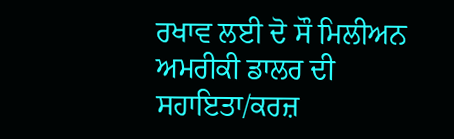ਰਖਾਵ ਲਈ ਦੋ ਸੌ ਮਿਲੀਅਨ ਅਮਰੀਕੀ ਡਾਲਰ ਦੀ ਸਹਾਇਤਾ/ਕਰਜ਼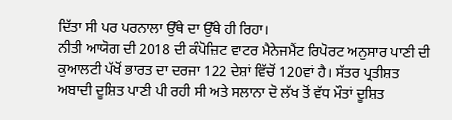ਦਿੱਤਾ ਸੀ ਪਰ ਪਰਨਾਲਾ ਉੱਥੇ ਦਾ ਉੱਥੇ ਹੀ ਰਿਹਾ।
ਨੀਤੀ ਆਯੋਗ ਦੀ 2018 ਦੀ ਕੰਪੋਜ਼ਿਟ ਵਾਟਰ ਮੈਨੇਜਮੈਂਟ ਰਿਪੋਰਟ ਅਨੁਸਾਰ ਪਾਣੀ ਦੀ ਕੁਆਲਟੀ ਪੱਖੋਂ ਭਾਰਤ ਦਾ ਦਰਜਾ 122 ਦੇਸ਼ਾਂ ਵਿੱਚੋਂ 120ਵਾਂ ਹੈ। ਸੱਤਰ ਪ੍ਰਤੀਸ਼ਤ ਅਬਾਦੀ ਦੂਸ਼ਿਤ ਪਾਣੀ ਪੀ ਰਹੀ ਸੀ ਅਤੇ ਸਲਾਨਾ ਦੋ ਲੱਖ ਤੋਂ ਵੱਧ ਮੌਤਾਂ ਦੂਸ਼ਿਤ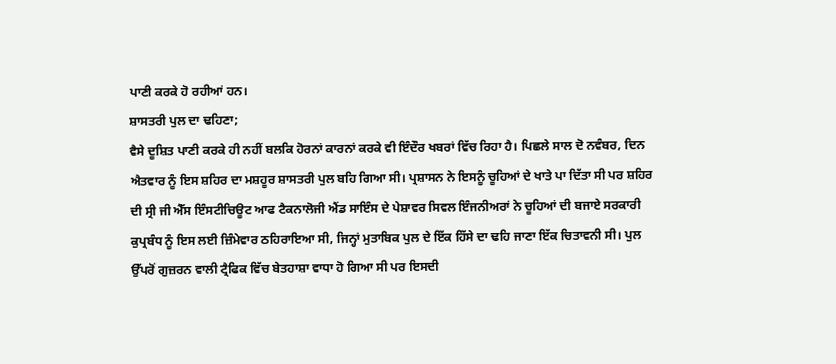ਪਾਣੀ ਕਰਕੇ ਹੋ ਰਹੀਆਂ ਹਨ।
ਸ਼ਾਸਤਰੀ ਪੁਲ ਦਾ ਢਹਿਣਾ;
ਵੈਸੇ ਦੂਸ਼ਿਤ ਪਾਣੀ ਕਰਕੇ ਹੀ ਨਹੀਂ ਬਲਕਿ ਹੋਰਨਾਂ ਕਾਰਨਾਂ ਕਰਕੇ ਵੀ ਇੰਦੌਰ ਖਬਰਾਂ ਵਿੱਚ ਰਿਹਾ ਹੈ। ਪਿਛਲੇ ਸਾਲ ਦੋ ਨਵੰਬਰ, ਦਿਨ ਐਤਵਾਰ ਨੂੰ ਇਸ ਸ਼ਹਿਰ ਦਾ ਮਸ਼ਹੂਰ ਸ਼ਾਸਤਰੀ ਪੁਲ ਬਹਿ ਗਿਆ ਸੀ। ਪ੍ਰਸ਼ਾਸਨ ਨੇ ਇਸਨੂੰ ਚੂਹਿਆਂ ਦੇ ਖਾਤੇ ਪਾ ਦਿੱਤਾ ਸੀ ਪਰ ਸ਼ਹਿਰ ਦੀ ਸ੍ਰੀ ਜੀ ਐੱਸ ਇੰਸਟੀਚਿਊਟ ਆਫ ਟੈਕਨਾਲੋਜੀ ਐਂਡ ਸਾਇੰਸ ਦੇ ਪੇਸ਼ਾਵਰ ਸਿਵਲ ਇੰਜਨੀਅਰਾਂ ਨੇ ਚੂਹਿਆਂ ਦੀ ਬਜਾਏ ਸਰਕਾਰੀ ਕੁਪ੍ਰਬੰਧ ਨੂੰ ਇਸ ਲਈ ਜ਼ਿੰਮੇਵਾਰ ਠਹਿਰਾਇਆ ਸੀ, ਜਿਨ੍ਹਾਂ ਮੁਤਾਬਿਕ ਪੁਲ ਦੇ ਇੱਕ ਹਿੱਸੇ ਦਾ ਢਹਿ ਜਾਣਾ ਇੱਕ ਚਿਤਾਵਨੀ ਸੀ। ਪੁਲ ਉੱਪਰੋਂ ਗੁਜ਼ਰਨ ਵਾਲੀ ਟ੍ਰੈਫਿਕ ਵਿੱਚ ਬੇਤਹਾਸ਼ਾ ਵਾਧਾ ਹੋ ਗਿਆ ਸੀ ਪਰ ਇਸਦੀ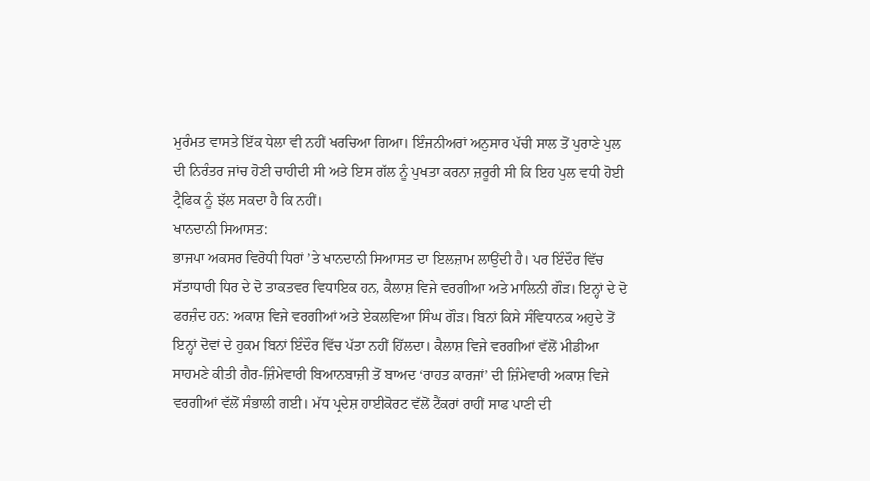ਮੁਰੰਮਤ ਵਾਸਤੇ ਇੱਕ ਧੇਲਾ ਵੀ ਨਹੀਂ ਖਰਚਿਆ ਗਿਆ। ਇੰਜਨੀਅਰਾਂ ਅਨੁਸਾਰ ਪੱਚੀ ਸਾਲ ਤੋਂ ਪੁਰਾਣੇ ਪੁਲ ਦੀ ਨਿਰੰਤਰ ਜਾਂਚ ਹੋਣੀ ਚਾਹੀਦੀ ਸੀ ਅਤੇ ਇਸ ਗੱਲ ਨੂੰ ਪੁਖਤਾ ਕਰਨਾ ਜ਼ਰੂਰੀ ਸੀ ਕਿ ਇਹ ਪੁਲ ਵਧੀ ਹੋਈ ਟ੍ਰੈਫਿਕ ਨੂੰ ਝੱਲ ਸਕਦਾ ਹੈ ਕਿ ਨਹੀਂ।
ਖਾਨਦਾਨੀ ਸਿਆਸਤ:
ਭਾਜਪਾ ਅਕਸਰ ਵਿਰੋਧੀ ਧਿਰਾਂ ’ਤੇ ਖਾਨਦਾਨੀ ਸਿਆਸਤ ਦਾ ਇਲਜ਼ਾਮ ਲਾਉਂਦੀ ਹੈ। ਪਰ ਇੰਦੌਰ ਵਿੱਚ ਸੱਤਾਧਾਰੀ ਧਿਰ ਦੇ ਦੋ ਤਾਕਤਵਰ ਵਿਧਾਇਕ ਹਨ, ਕੈਲਾਸ਼ ਵਿਜੇ ਵਰਗੀਆ ਅਤੇ ਮਾਲਿਨੀ ਗੌੜ। ਇਨ੍ਹਾਂ ਦੇ ਦੋ ਫਰਜ਼ੰਦ ਹਨ: ਅਕਾਸ਼ ਵਿਜੇ ਵਰਗੀਆਂ ਅਤੇ ਏਕਲਵਿਆ ਸਿੰਘ ਗੌੜ। ਬਿਨਾਂ ਕਿਸੇ ਸੰਵਿਧਾਨਕ ਅਹੁਦੇ ਤੋਂ ਇਨ੍ਹਾਂ ਦੋਵਾਂ ਦੇ ਹੁਕਮ ਬਿਨਾਂ ਇੰਦੌਰ ਵਿੱਚ ਪੱਤਾ ਨਹੀਂ ਹਿੱਲਦਾ। ਕੈਲਾਸ਼ ਵਿਜੇ ਵਰਗੀਆਂ ਵੱਲੋਂ ਮੀਡੀਆ ਸਾਹਮਣੇ ਕੀਤੀ ਗੈਰ-ਜ਼ਿੰਮੇਵਾਰੀ ਬਿਆਨਬਾਜ਼ੀ ਤੋਂ ਬਾਅਦ ‘ਰਾਹਤ ਕਾਰਜਾਂ’ ਦੀ ਜ਼ਿੰਮੇਵਾਰੀ ਅਕਾਸ਼ ਵਿਜੇ ਵਰਗੀਆਂ ਵੱਲੋਂ ਸੰਭਾਲੀ ਗਈ। ਮੱਧ ਪ੍ਰਦੇਸ਼ ਹਾਈਕੋਰਟ ਵੱਲੋਂ ਟੈਂਕਰਾਂ ਰਾਹੀਂ ਸਾਫ ਪਾਣੀ ਦੀ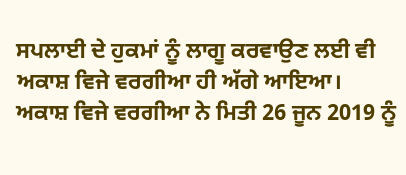ਸਪਲਾਈ ਦੇ ਹੁਕਮਾਂ ਨੂੰ ਲਾਗੂ ਕਰਵਾਉਣ ਲਈ ਵੀ ਅਕਾਸ਼ ਵਿਜੇ ਵਰਗੀਆ ਹੀ ਅੱਗੇ ਆਇਆ। ਅਕਾਸ਼ ਵਿਜੇ ਵਰਗੀਆ ਨੇ ਮਿਤੀ 26 ਜੂਨ 2019 ਨੂੰ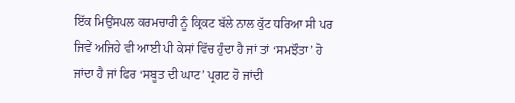ਇੱਕ ਮਿਉਂਸਪਲ ਕਰਮਚਾਰੀ ਨੂੰ ਕ੍ਰਿਕਟ ਬੱਲੇ ਨਾਲ ਕੁੱਟ ਧਰਿਆ ਸੀ ਪਰ ਜਿਵੇਂ ਅਜਿਹੇ ਵੀ ਆਈ ਪੀ ਕੇਸਾਂ ਵਿੱਚ ਹੁੰਦਾ ਹੈ ਜਾਂ ਤਾਂ ‘ਸਮਝੌਤਾ’ ਹੋ ਜਾਂਦਾ ਹੈ ਜਾਂ ਫਿਰ ‘ਸਬੂਤ ਦੀ ਘਾਟ’ ਪ੍ਰਗਟ ਹੋ ਜਾਂਦੀ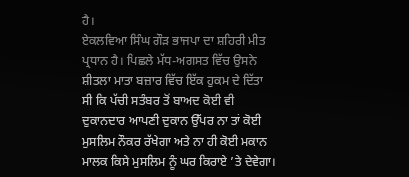ਹੈ।
ਏਕਲਵਿਆ ਸਿੰਘ ਗੌੜ ਭਾਜਪਾ ਦਾ ਸ਼ਹਿਰੀ ਮੀਤ ਪ੍ਰਧਾਨ ਹੈ। ਪਿਛਲੇ ਮੱਧ-ਅਗਸਤ ਵਿੱਚ ਉਸਨੇ ਸ਼ੀਤਲਾ ਮਾਤਾ ਬਜ਼ਾਰ ਵਿੱਚ ਇੱਕ ਹੁਕਮ ਦੇ ਦਿੱਤਾ ਸੀ ਕਿ ਪੱਚੀ ਸਤੰਬਰ ਤੋਂ ਬਾਅਦ ਕੋਈ ਵੀ ਦੁਕਾਨਦਾਰ ਆਪਣੀ ਦੁਕਾਨ ਉੱਪਰ ਨਾ ਤਾਂ ਕੋਈ ਮੁਸਲਿਮ ਨੌਕਰ ਰੱਖੇਗਾ ਅਤੇ ਨਾ ਹੀ ਕੋਈ ਮਕਾਨ ਮਾਲਕ ਕਿਸੇ ਮੁਸਲਿਮ ਨੂੰ ਘਰ ਕਿਰਾਏ ’ਤੇ ਦੇਵੇਗਾ।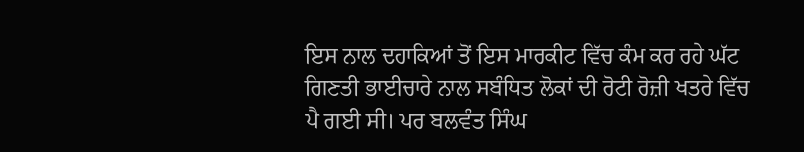ਇਸ ਨਾਲ ਦਹਾਕਿਆਂ ਤੋਂ ਇਸ ਮਾਰਕੀਟ ਵਿੱਚ ਕੰਮ ਕਰ ਰਹੇ ਘੱਟ ਗਿਣਤੀ ਭਾਈਚਾਰੇ ਨਾਲ ਸਬੰਧਿਤ ਲੋਕਾਂ ਦੀ ਰੋਟੀ ਰੋਜ਼ੀ ਖਤਰੇ ਵਿੱਚ ਪੈ ਗਈ ਸੀ। ਪਰ ਬਲਵੰਤ ਸਿੰਘ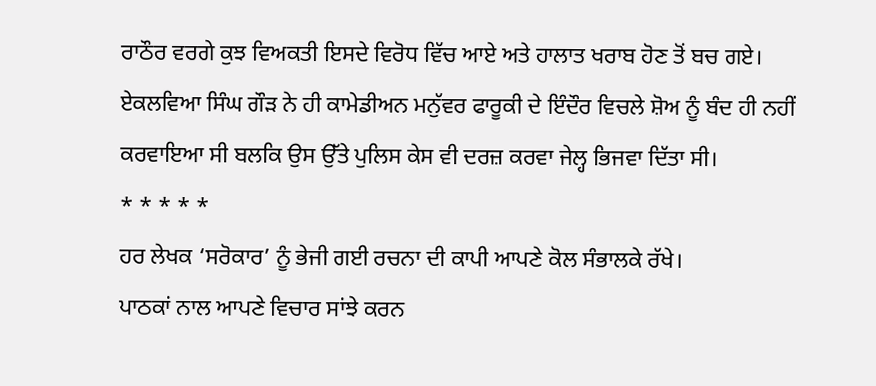ਰਾਠੌਰ ਵਰਗੇ ਕੁਝ ਵਿਅਕਤੀ ਇਸਦੇ ਵਿਰੋਧ ਵਿੱਚ ਆਏ ਅਤੇ ਹਾਲਾਤ ਖਰਾਬ ਹੋਣ ਤੋਂ ਬਚ ਗਏ। ਏਕਲਵਿਆ ਸਿੰਘ ਗੌੜ ਨੇ ਹੀ ਕਾਮੇਡੀਅਨ ਮਨੁੱਵਰ ਫਾਰੂਕੀ ਦੇ ਇੰਦੌਰ ਵਿਚਲੇ ਸ਼ੋਅ ਨੂੰ ਬੰਦ ਹੀ ਨਹੀਂ ਕਰਵਾਇਆ ਸੀ ਬਲਕਿ ਉਸ ਉੱਤੇ ਪੁਲਿਸ ਕੇਸ ਵੀ ਦਰਜ਼ ਕਰਵਾ ਜੇਲ੍ਹ ਭਿਜਵਾ ਦਿੱਤਾ ਸੀ।
* * * * *
ਹਰ ਲੇਖਕ ‘ਸਰੋਕਾਰ’ ਨੂੰ ਭੇਜੀ ਗਈ ਰਚਨਾ ਦੀ ਕਾਪੀ ਆਪਣੇ ਕੋਲ ਸੰਭਾਲਕੇ ਰੱਖੇ।
ਪਾਠਕਾਂ ਨਾਲ ਆਪਣੇ ਵਿਚਾਰ ਸਾਂਝੇ ਕਰਨ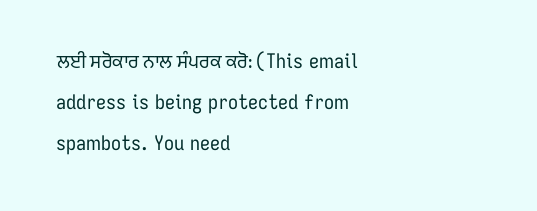ਲਈ ਸਰੋਕਾਰ ਨਾਲ ਸੰਪਰਕ ਕਰੋ: (This email address is being protected from spambots. You need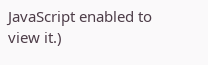JavaScript enabled to view it.)